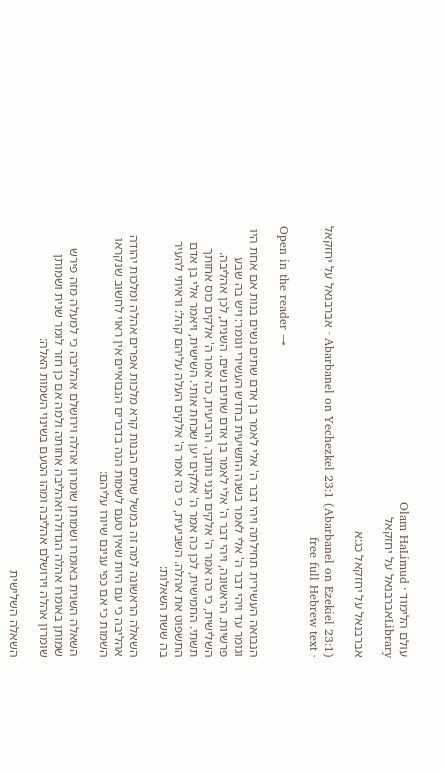עולם הלימוד · Olam HaLimud
Libraryאברבנאל על יחזקאל

אברבנאל על יחזקאל כג:א

Abarbanel on Yechezkel 23:1 (Abarbanel on Ezekiel 23:1) · אברבנאל על יחזקאל · free full Hebrew text

Open in the reader →

הנבואה העשירית תחילתה ויהי דבר ה' אלי לאמר בן אדם שתים נשים בנות אם אחת היו וגומר עד ויהי דבר ה' אלי לאמר בשנה התשיעית בחדש העשירי וגומר: ויש בה שבע פרשיות. הראשונה, ויהי דבר ה' אלי לאמר בן אדם שתים נשים. השנית, לכן אהליבה. השלישית, כי כה אמר ה' אלקים הנני נותנך. הרביעית, כה אמר ה' אלקים כוס אחותך תשתי. החמישית, לכן כה אמר ה' אלקים יען שכחת אותי. השישית, ויאמר אלי בן אדם התשפוט את אהלה. השביעית, כי כה אמר ה' אלקים העלה עליהם קהל: וראיתי להעיר בה ששת השאלות:

השאלה הראשונה למה זה במשל שתים הבנות קרא מלכות אפרים אהלה ומלכות יהודה אהליבה כי עם היות שאין טעם לשמות הנה בדברים הנבואיים אין ראוי לחשוב שנקראו השמות כי אם כפי ענינם שיורו עליהם:

השאלה השנית באומרו ושמותן שומרון אהלה וירושלם אהליבה כי למעלה מזה פירש שמותן באומרו אהלה הגדולה ואהליבה אחותה ולמה אם כן חזר לומר שנית ושמותן שומרון אהלה וירושלם אהליבה ומהו הטעם בשינוי השמות האלה:

השאלה השלישית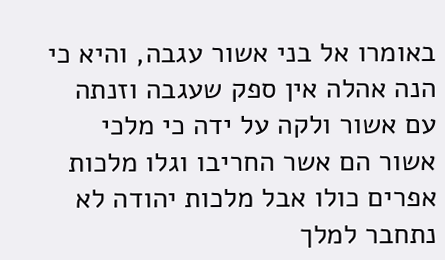באומרו אל בני אשור עגבה, והיא כי הנה אהלה אין ספק שעגבה וזנתה עם אשור ולקה על ידה כי מלכי אשור הם אשר החריבו וגלו מלכות אפרים כולו אבל מלכות יהודה לא נתחבר למלך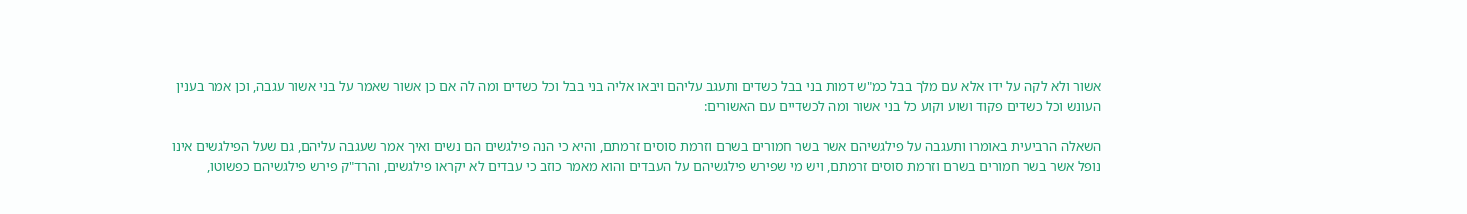אשור ולא לקה על ידו אלא עם מלך בבל כמ"ש דמות בני בבל כשדים ותעגב עליהם ויבאו אליה בני בבל וכל כשדים ומה לה אם כן אשור שאמר על בני אשור עגבה, וכן אמר בענין העונש וכל כשדים פקוד ושוע וקוע כל בני אשור ומה לכשדיים עם האשורים:

השאלה הרביעית באומרו ותעגבה על פילגשיהם אשר בשר חמורים בשרם וזרמת סוסים זרמתם, והיא כי הנה פילגשים הם נשים ואיך אמר שעגבה עליהם, גם שעל הפילגשים אינו נופל אשר בשר חמורים בשרם וזרמת סוסים זרמתם, ויש מי שפירש פילגשיהם על העבדים והוא מאמר כוזב כי עבדים לא יקראו פילגשים, והרד"ק פירש פילגשיהם כפשוטו,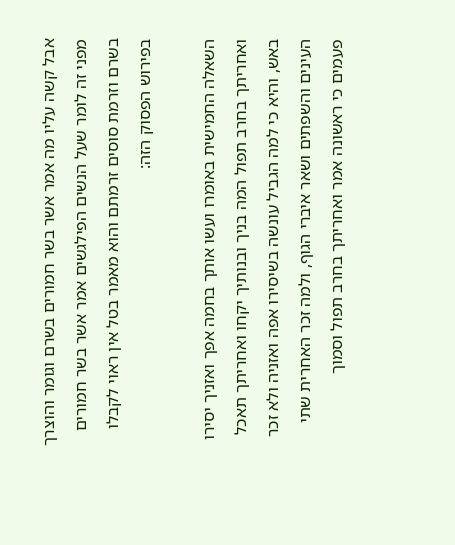אבל קשה עליו מה אמר אשר בשר חמורים בשרם וגומר והוצרך מפני זה לומר שעל הנשים הפילגשים אמר אשר בשר חמורים בשרם וזרמת סוסים זרמתם והוא מאמר בטל אין ראוי לקבלו בפירוש הפסוק הזה:

השאלה החמישית באומרו ועשו אותך בחמה אפך ואזניך יסירו ואחריתך בחרב תפול המה בניך ובנותיך יקחו ואחריתך תאכל באש, והיא כי למה הגביל עונשה בשיסירו אפה ואזניה ולא זכר העינים והשפתים ושאר איברי הגוף, ולמה זכר האחרית שתי פעמים כי ראשונה אמר ואחריתך בחרב תפול וסמוך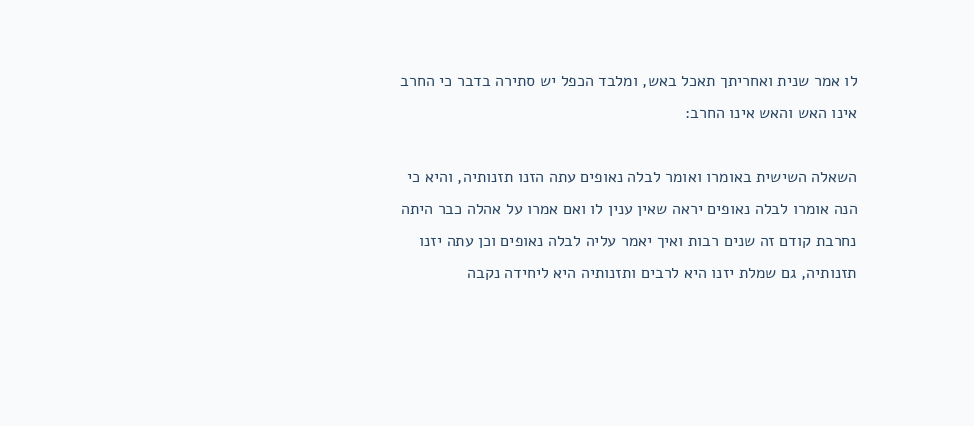לו אמר שנית ואחריתך תאכל באש, ומלבד הכפל יש סתירה בדבר כי החרב אינו האש והאש אינו החרב:

השאלה השישית באומרו ואומר לבלה נאופים עתה הזנו תזנותיה, והיא כי הנה אומרו לבלה נאופים יראה שאין ענין לו ואם אמרו על אהלה כבר היתה נחרבת קודם זה שנים רבות ואיך יאמר עליה לבלה נאופים וכן עתה יזנו תזנותיה, גם שמלת יזנו היא לרבים ותזנותיה היא ליחידה נקבה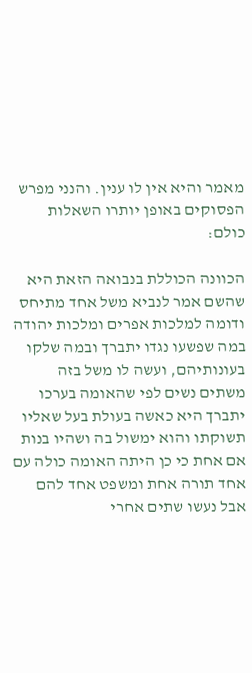מאמר והיא אין לו ענין. והנני מפרש הפסוקים באופן יותרו השאלות כולם:

הכוונה הכוללת בנבואה הזאת היא שהשם אמר לנביא משל אחד מתיחס ודומה למלכות אפרים ומלכות יהודה במה שפשעו נגדו יתברך ובמה שלקו בעונותיהם, ועשה לו משל בזה משתים נשים לפי שהאומה בערכו יתברך היא כאשה בעולת בעל שאליו תשוקתו והוא ימשול בה ושהיו בנות אם אחת כי כן היתה האומה כולה עם אחד תורה אחת ומשפט אחד להם אבל נעשו שתים אחרי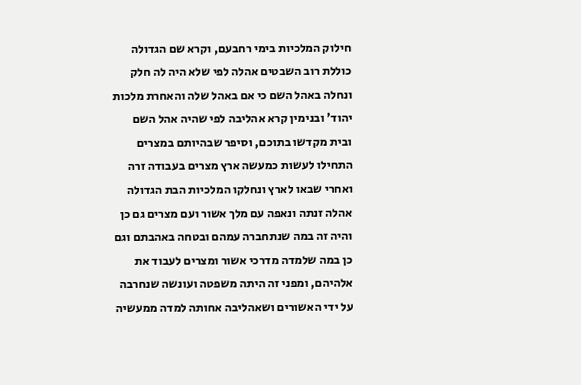חילוק המלכיות בימי רחבעם, וקרא שם הגדולה כוללת רוב השבטים אהלה לפי שלא היה לה חלק ונחלה באהל השם כי אם באהל שלה והאחרת מלכות יהוד' ובנימין קרא אהליבה לפי שהיה אהל השם ובית מקדשו בתוכם, וסיפר שבהיותם במצרים התחילו לעשות כמעשה ארץ מצרים בעבודה זרה ואחרי שבאו לארץ ונחלקו המלכיות הבת הגדולה אהלה זנתה ונאפה עם מלך אשור ועם מצרים גם כן והיה זה במה שנתחברה עמהם ובטחה באהבתם וגם כן במה שלמדה מדרכי אשור ומצרים לעבוד את אלהיהם, ומפני זה היתה משפטה ועונשה שנחרבה על ידי האשורים ושאהליבה אחותה למדה ממעשיה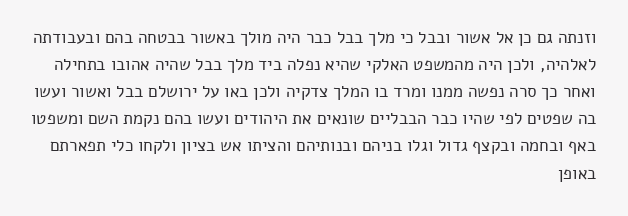וזנתה גם כן אל אשור ובבל כי מלך בבל כבר היה מולך באשור בבטחה בהם ובעבודתה לאלהיה, ולכן היה מהמשפט האלקי שהיא נפלה ביד מלך בבל שהיה אהובו בתחילה ואחר כך סרה נפשה ממנו ומרד בו המלך צדקיה ולכן באו על ירושלם בבל ואשור ועשו בה שפטים לפי שהיו כבר הבבליים שונאים את היהודים ועשו בהם נקמת השם ומשפטו באף ובחמה ובקצף גדול וגלו בניהם ובנותיהם והציתו אש בציון ולקחו כלי תפארתם באופן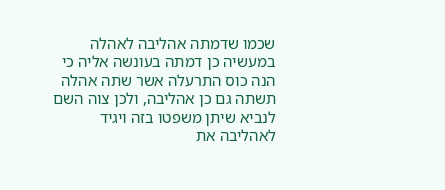שכמו שדמתה אהליבה לאהלה במעשיה כן דמתה בעונשה אליה כי הנה כוס התרעלה אשר שתה אהלה תשתה גם כן אהליבה, ולכן צוה השם לנביא שיתן משפטו בזה ויגיד לאהליבה את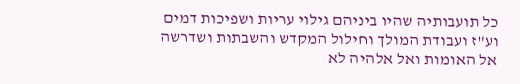כל תועבותיה שהיו ביניהם גילוי עריות ושפיכות דמים וע"ז ועבודת המולך וחילול המקדש והשבתות ושדרשה אל האומות ואל אלהיה לא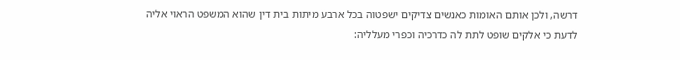דרשה, ולכן אותם האומות כאנשים צדיקים ישפטוה בכל ארבע מיתות בית דין שהוא המשפט הראוי אליה לדעת כי אלקים שופט לתת לה כדרכיה וכפרי מעלליה: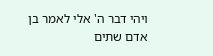ויהי דבר ה' אלי לאמר בן אדם שתים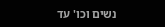נשים וכו' עד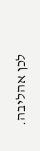לכן אהליבה.